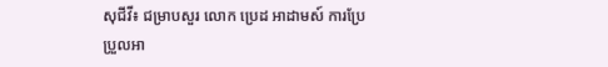សុជីវី៖ ជម្រាបសួរ លោក ប្រេដ អាដាមស៍ ការប្រែប្រួលអា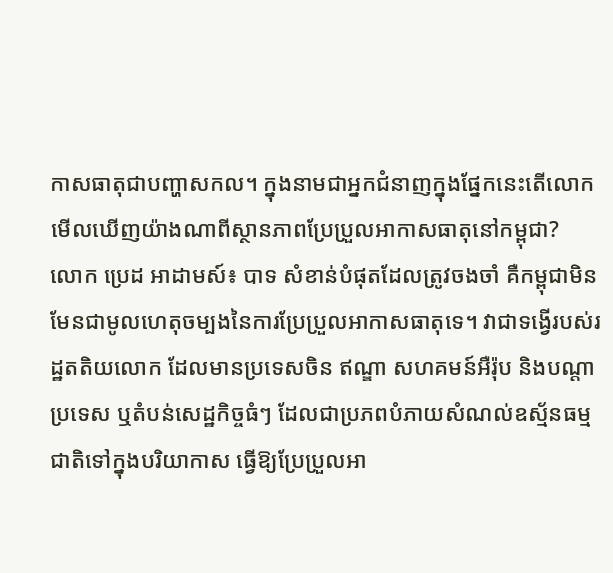កាសធាតុជាបញ្ហាសកល។ ក្នុងនាមជាអ្នកជំនាញក្នុងផ្នែកនេះតើលោកមើលឃើញយ៉ាងណាពីស្ថានភាពប្រែប្រួលអាកាសធាតុនៅកម្ពុជា?
លោក ប្រេដ អាដាមស៍៖ បាទ សំខាន់បំផុតដែលត្រូវចងចាំ គឺកម្ពុជាមិនមែនជាមូលហេតុចម្បងនៃការប្រែប្រួលអាកាសធាតុទេ។ វាជាទង្វើរបស់រដ្ឋតតិយលោក ដែលមានប្រទេសចិន ឥណ្ឌា សហគមន៍អឺរ៉ុប និងបណ្ដាប្រទេស ឬតំបន់សេដ្ឋកិច្ចធំៗ ដែលជាប្រភពបំភាយសំណល់ឧស្ម័នធម្មជាតិទៅក្នុងបរិយាកាស ធ្វើឱ្យប្រែប្រួលអា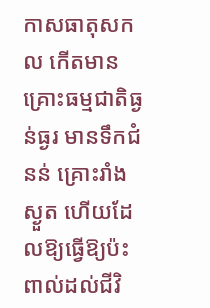កាសធាតុសកល កើតមានគ្រោះធម្មជាតិធ្ងន់ធ្ងរ មានទឹកជំនន់ គ្រោះរាំងស្ងួត ហើយដែលឱ្យធ្វើឱ្យប៉ះពាល់ដល់ជីវិ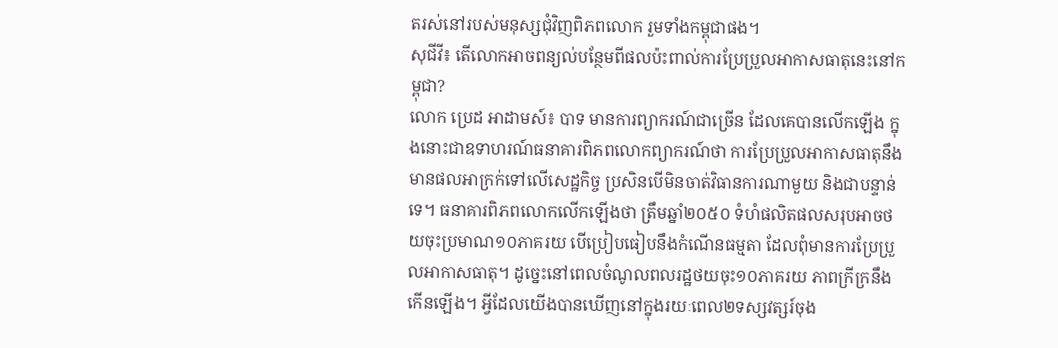តរស់នៅរបស់មនុស្សជុំវិញពិភពលោក រួមទាំងកម្ពុជាផង។
សុជីវី៖ តើលោកអាចពន្យល់បន្ថែមពីផលប៉ះពាល់ការប្រែប្រួលអាកាសធាតុនេះនៅកម្ពុជា?
លោក ប្រេដ អាដាមស៍៖ បាទ មានការព្យាករណ៍ជាច្រើន ដែលគេបានលើកឡើង ក្នុងនោះជាឧទាហរណ៍ធនាគារពិភពលោកព្យាករណ៍ថា ការប្រែប្រួលអាកាសធាតុនឹងមានផលអាក្រក់ទៅលើសេដ្ឋកិច្ច ប្រសិនបើមិនចាត់វិធានការណាមួយ និងជាបន្ទាន់ទេ។ ធនាគារពិភពលោកលើកឡើងថា ត្រឹមឆ្នាំ២០៥០ ទំហំផលិតផលសរុបអាចថយចុះប្រមាណ១០ភាគរយ បើប្រៀបធៀបនឹងកំណើនធម្មតា ដែលពុំមានការប្រែប្រួលអាកាសធាតុ។ ដូច្នេះនៅពេលចំណូលពលរដ្ឋថយចុះ១០ភាគរយ ភាពក្រីក្រនឹងកើនឡើង។ អ្វីដែលយើងបានឃើញនៅក្នុងរយៈពេល២ទស្សវត្សរ៍ចុង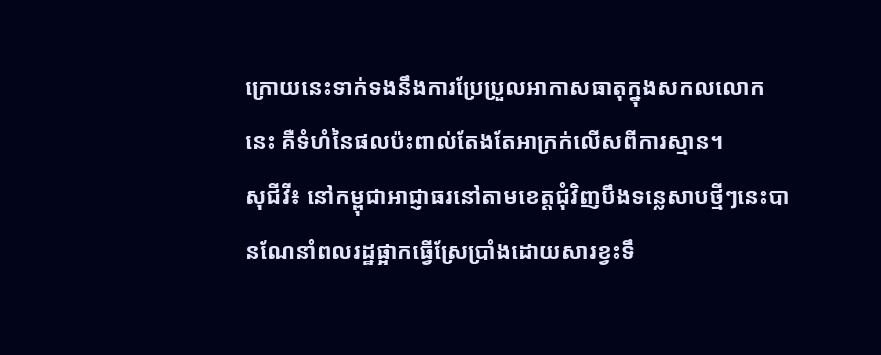ក្រោយនេះទាក់ទងនឹងការប្រែប្រួលអាកាសធាតុក្នុងសកលលោកនេះ គឺទំហំនៃផលប៉ះពាល់តែងតែអាក្រក់លើសពីការស្មាន។
សុជីវី៖ នៅកម្ពុជាអាជ្ញាធរនៅតាមខេត្តជុំវិញបឹងទន្លេសាបថ្មីៗនេះបានណែនាំពលរដ្ឋផ្អាកធ្វើស្រែប្រាំងដោយសារខ្វះទឹ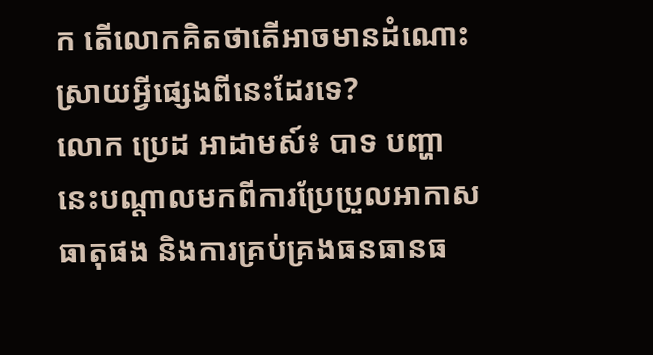ក តើលោកគិតថាតើអាចមានដំណោះស្រាយអ្វីផ្សេងពីនេះដែរទេ?
លោក ប្រេដ អាដាមស៍៖ បាទ បញ្ហានេះបណ្ដាលមកពីការប្រែប្រួលអាកាសធាតុផង និងការគ្រប់គ្រងធនធានធ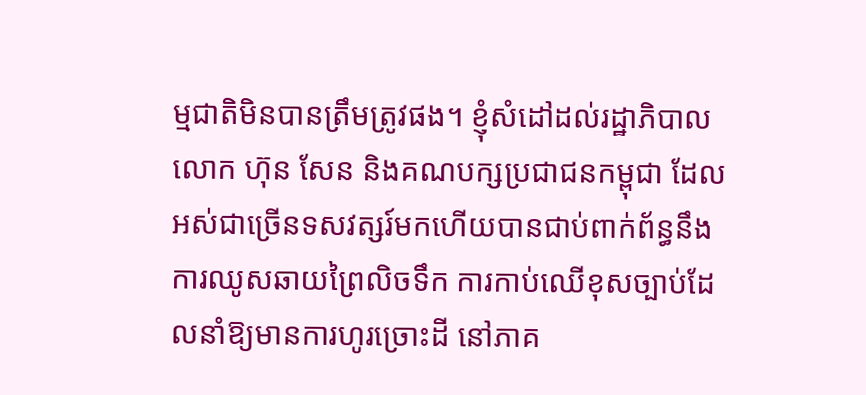ម្មជាតិមិនបានត្រឹមត្រូវផង។ ខ្ញុំសំដៅដល់រដ្ឋាភិបាលលោក ហ៊ុន សែន និងគណបក្សប្រជាជនកម្ពុជា ដែលអស់ជាច្រើនទសវត្សរ៍មកហើយបានជាប់ពាក់ព័ន្ធនឹងការឈូសឆាយព្រៃលិចទឹក ការកាប់ឈើខុសច្បាប់ដែលនាំឱ្យមានការហូរច្រោះដី នៅភាគ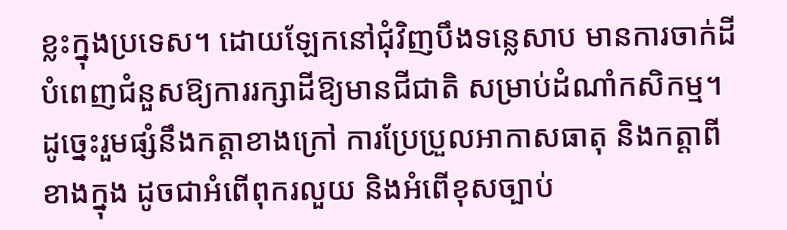ខ្លះក្នុងប្រទេស។ ដោយឡែកនៅជុំវិញបឹងទន្លេសាប មានការចាក់ដីបំពេញជំនួសឱ្យការរក្សាដីឱ្យមានជីជាតិ សម្រាប់ដំណាំកសិកម្ម។ ដូច្នេះរួមផ្សំនឹងកត្តាខាងក្រៅ ការប្រែប្រួលអាកាសធាតុ និងកត្តាពីខាងក្នុង ដូចជាអំពើពុករលួយ និងអំពើខុសច្បាប់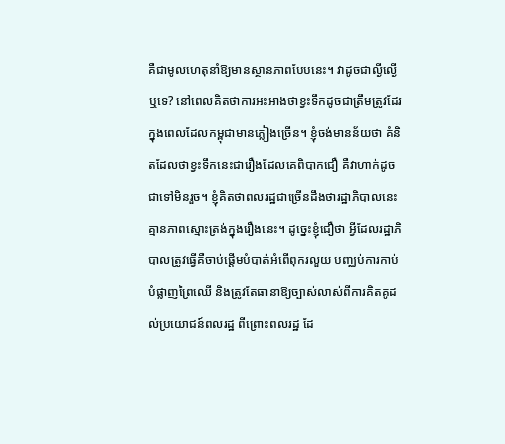គឺជាមូលហេតុនាំឱ្យមានស្ថានភាពបែបនេះ។ វាដូចជាល្ងីល្ងើឬទេ? នៅពេលគិតថាការអះអាងថាខ្វះទឹកដូចជាត្រឹមត្រូវដែរ ក្នុងពេលដែលកម្ពុជាមានភ្លៀងច្រើន។ ខ្ញុំចង់មានន័យថា គំនិតដែលថាខ្វះទឹកនេះជារឿងដែលគេពិបាកជឿ គឺវាហាក់ដូចជាទៅមិនរួច។ ខ្ញុំគិតថាពលរដ្ឋជាច្រើនដឹងថារដ្ឋាភិបាលនេះគ្មានភាពស្មោះត្រង់ក្នុងរឿងនេះ។ ដូច្នេះខ្ញុំជឿថា អ្វីដែលរដ្ឋាភិបាលត្រូវធ្វើគឺចាប់ផ្ដើមបំបាត់អំពើពុករលួយ បញ្ឈប់ការកាប់បំផ្លាញព្រៃឈើ និងត្រូវតែធានាឱ្យច្បាស់លាស់ពីការគិតគូដល់ប្រយោជន៍ពលរដ្ឋ ពីព្រោះពលរដ្ឋ ដែ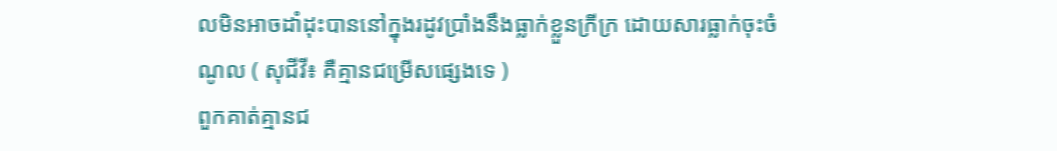លមិនអាចដាំដុះបាននៅក្នុងរដូវប្រាំងនឹងធ្លាក់ខ្លួនក្រីក្រ ដោយសារធ្លាក់ចុះចំណូល ( សុជីវី៖ គឺគ្មានជម្រើសផ្សេងទេ )
ពួកគាត់គ្មានជ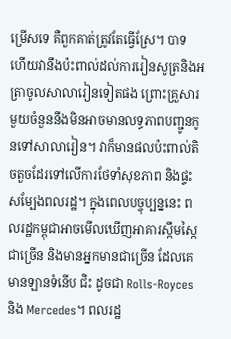ម្រើសទេ គឺពួកគាត់ត្រូវតែធ្វើស្រែ។ បាទ ហើយវានឹងប៉ះពាល់ដល់ការរៀនសូត្រនិងអត្រាចូលសាលារៀនទៀតផង ព្រោះគ្រួសារមួយចំនួននឹងមិនអាចមានលទ្ធភាពបញ្ជូនកូនទៅសាលារៀន។ វាក៏មានផលប៉ះពាល់តិចតួចដែរទៅលើការថែទាំសុខភាព និងផ្ទះសម្បែងពលរដ្ឋ។ ក្នុងពេលបច្ចុប្បន្ននេះ ពលរដ្ឋកម្ពុជាអាចមើលឃើញអាគារស្កឹមស្កៃជាច្រើន និងមានអ្នកមានជាច្រើន ដែលគេមានឡានទំនើប ជិះ ដូចជា Rolls-Royces និង Mercedes។ ពលរដ្ឋ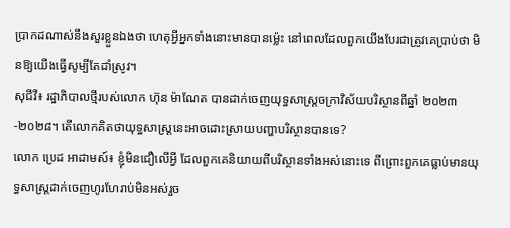ប្រាកដណាស់នឹងសួរខ្លួនឯងថា ហេតុអ្វីអ្នកទាំងនោះមានបានម្ល៉េះ នៅពេលដែលពួកយើងបែរជាត្រូវគេប្រាប់ថា មិនឱ្យយើងធ្វើសូម្បីតែដាំស្រូវ។
សុជីវី៖ រដ្ឋាភិបាលថ្មីរបស់លោក ហ៊ុន ម៉ាណែត បានដាក់ចេញយុទ្ធសាស្ត្រចក្រាវិស័យបរិស្ថានពីឆ្នាំ ២០២៣-២០២៨។ តើលោកគិតថាយុទ្ធសាស្ត្រនេះអាចដោះស្រាយបញ្ហាបរិស្ថានបានទេ?
លោក ប្រេដ អាដាមស៍៖ ខ្ញុំមិនជឿលើអ្វី ដែលពួកគេនិយាយពីបរិស្ថានទាំងអស់នោះទេ ពីព្រោះពួកគេធ្លាប់មានយុទ្ធសាស្ត្រដាក់ចេញហូរហែរាប់មិនអស់រួច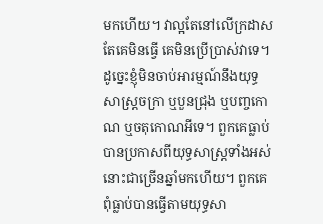មកហើយ។ វាល្អតែនៅលើក្រដាស តែគេមិនធ្វើ គេមិនប្រើប្រាស់វាទេ។ ដូច្នេះខ្ញុំមិនចាប់អារម្មណ៍នឹងយុទ្ធសាស្ត្រចក្រា ឬបួនជ្រុង ឬបញ្ចកោណ ឬចតុកោណអីទេ។ ពួកគេធ្លាប់បានប្រកាសពីយុទ្ធសាស្ត្រទាំងអស់នោះជាច្រើនឆ្នាំមកហើយ។ ពួកគេពុំធ្លាប់បានធ្វើតាមយុទ្ធសា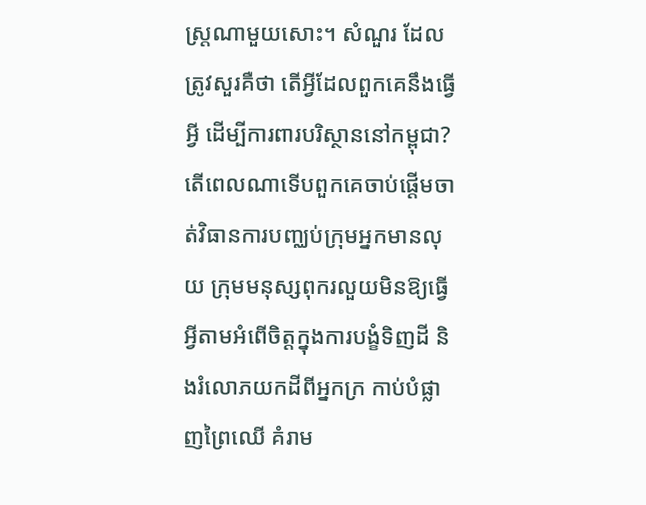ស្ត្រណាមួយសោះ។ សំណួរ ដែលត្រូវសួរគឺថា តើអ្វីដែលពួកគេនឹងធ្វើអ្វី ដើម្បីការពារបរិស្ថាននៅកម្ពុជា? តើពេលណាទើបពួកគេចាប់ផ្ដើមចាត់វិធានការបញ្ឈប់ក្រុមអ្នកមានលុយ ក្រុមមនុស្សពុករលួយមិនឱ្យធ្វើអ្វីតាមអំពើចិត្តក្នុងការបង្ខំទិញដី និងរំលោភយកដីពីអ្នកក្រ កាប់បំផ្លាញព្រៃឈើ គំរាម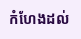កំហែងដល់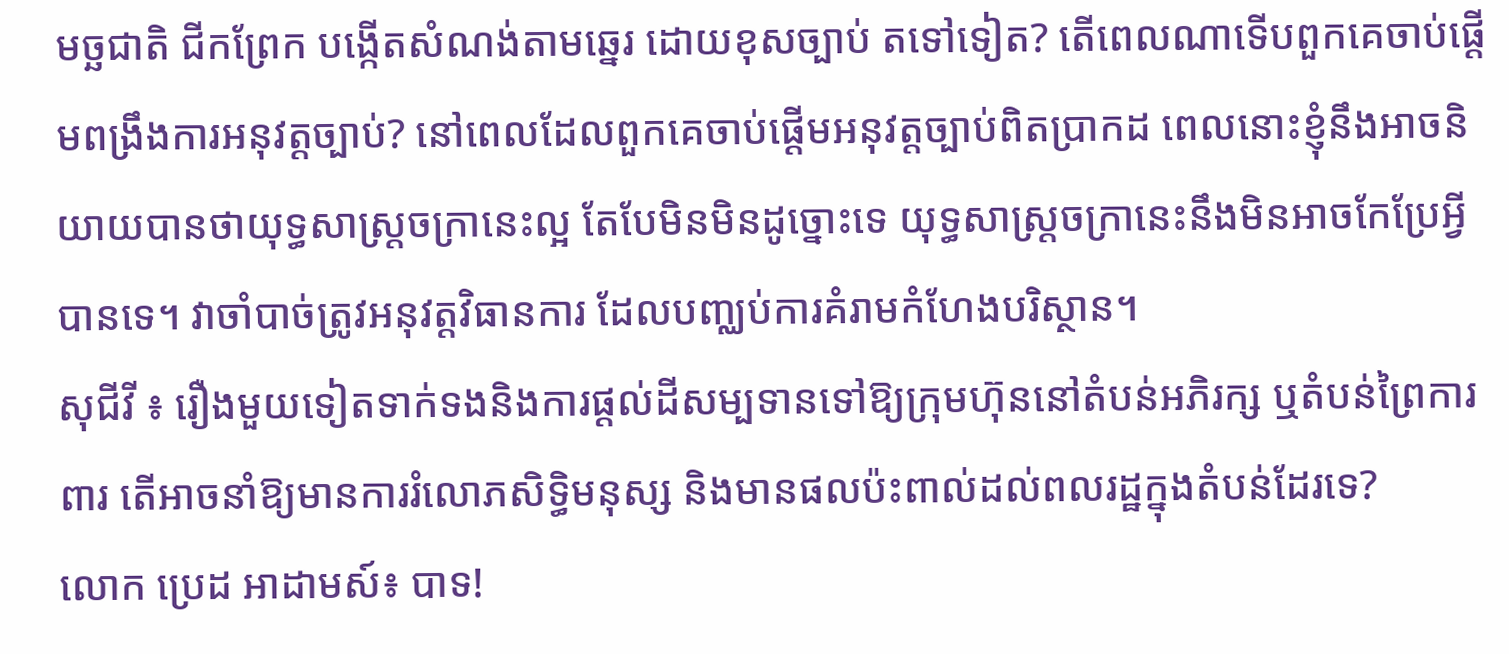មច្ឆជាតិ ជីកព្រែក បង្កើតសំណង់តាមឆ្នេរ ដោយខុសច្បាប់ តទៅទៀត? តើពេលណាទើបពួកគេចាប់ផ្ដើមពង្រឹងការអនុវត្តច្បាប់? នៅពេលដែលពួកគេចាប់ផ្ដើមអនុវត្តច្បាប់ពិតប្រាកដ ពេលនោះខ្ញុំនឹងអាចនិយាយបានថាយុទ្ធសាស្ត្រចក្រានេះល្អ តែបែមិនមិនដូច្នោះទេ យុទ្ធសាស្ត្រចក្រានេះនឹងមិនអាចកែប្រែអ្វីបានទេ។ វាចាំបាច់ត្រូវអនុវត្តវិធានការ ដែលបញ្ឈប់ការគំរាមកំហែងបរិស្ថាន។
សុជីវី ៖ រឿងមួយទៀតទាក់ទងនិងការផ្ដល់ដីសម្បទានទៅឱ្យក្រុមហ៊ុននៅតំបន់អភិរក្ស ឬតំបន់ព្រៃការពារ តើអាចនាំឱ្យមានការរំលោភសិទ្ធិមនុស្ស និងមានផលប៉ះពាល់ដល់ពលរដ្ឋក្នុងតំបន់ដែរទេ?
លោក ប្រេដ អាដាមស៍៖ បាទ!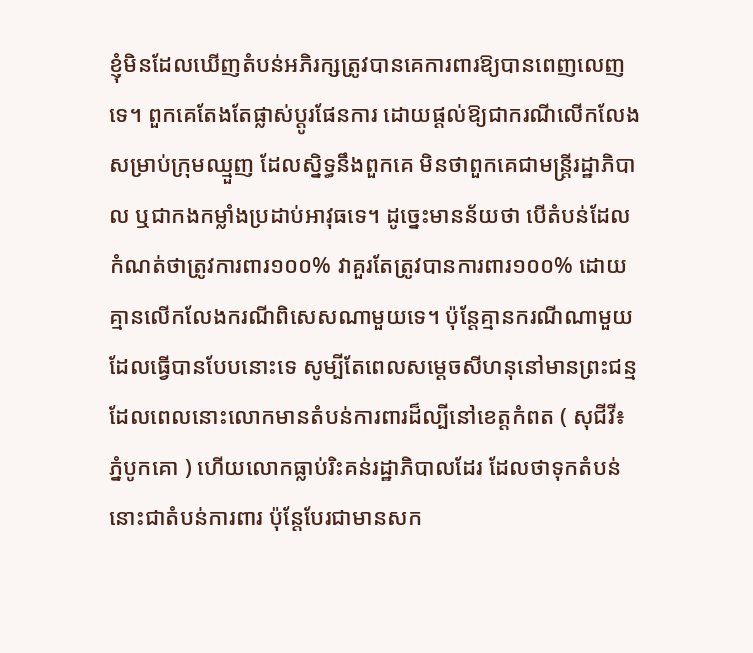ខ្ញុំមិនដែលឃើញតំបន់អភិរក្សត្រូវបានគេការពារឱ្យបានពេញលេញទេ។ ពួកគេតែងតែផ្លាស់ប្ដូរផែនការ ដោយផ្ដល់ឱ្យជាករណីលើកលែងសម្រាប់ក្រុមឈ្មួញ ដែលស្និទ្ធនឹងពួកគេ មិនថាពួកគេជាមន្ត្រីរដ្ឋាភិបាល ឬជាកងកម្លាំងប្រដាប់អាវុធទេ។ ដូច្នេះមានន័យថា បើតំបន់ដែលកំណត់ថាត្រូវការពារ១០០% វាគួរតែត្រូវបានការពារ១០០% ដោយគ្មានលើកលែងករណីពិសេសណាមួយទេ។ ប៉ុន្តែគ្មានករណីណាមួយដែលធ្វើបានបែបនោះទេ សូម្បីតែពេលសម្ដេចសីហនុនៅមានព្រះជន្ម ដែលពេលនោះលោកមានតំបន់ការពារដ៏ល្បីនៅខេត្តកំពត ( សុជីវី៖ ភ្នំបូកគោ ) ហើយលោកធ្លាប់រិះគន់រដ្ឋាភិបាលដែរ ដែលថាទុកតំបន់នោះជាតំបន់ការពារ ប៉ុន្តែបែរជាមានសក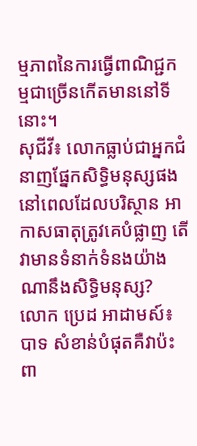ម្មភាពនៃការធ្វើពាណិជ្ជកម្មជាច្រើនកើតមាននៅទីនោះ។
សុជីវី៖ លោកធ្លាប់ជាអ្នកជំនាញផ្នែកសិទ្ធិមនុស្សផងនៅពេលដែលបរិស្ថាន អាកាសធាតុត្រូវគេបំផ្លាញ តើវាមានទំនាក់ទំនងយ៉ាងណានឹងសិទ្ធិមនុស្ស?
លោក ប្រេដ អាដាមស៍៖ បាទ សំខាន់បំផុតគឺវាប៉ះពា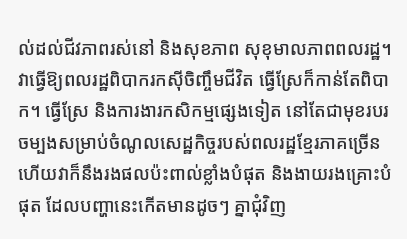ល់ដល់ជីវភាពរស់នៅ និងសុខភាព សុខុមាលភាពពលរដ្ឋ។ វាធ្វើឱ្យពលរដ្ឋពិបាករកស៊ីចិញ្ចឹមជីវិត ធ្វើស្រែក៏កាន់តែពិបាក។ ធ្វើស្រែ និងការងារកសិកម្មផ្សេងទៀត នៅតែជាមុខរបរចម្បងសម្រាប់ចំណូលសេដ្ឋកិច្ចរបស់ពលរដ្ឋខ្មែរភាគច្រើន ហើយវាក៏នឹងរងផលប៉ះពាល់ខ្លាំងបំផុត និងងាយរងគ្រោះបំផុត ដែលបញ្ហានេះកើតមានដូចៗ គ្នាជុំវិញ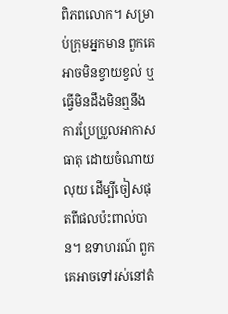ពិភពលោក។ សម្រាប់ក្រុមអ្នកមាន ពួកគេអាចមិនខ្វាយខ្វល់ ឬធ្វើមិនដឹងមិនឮនឹងការប្រែប្រួលអាកាសធាតុ ដោយចំណាយលុយ ដើម្បីចៀសផុតពីផលប៉ះពាល់បាន។ ឧទាហរណ៍ ពួកគេអាចទៅរស់នៅតំ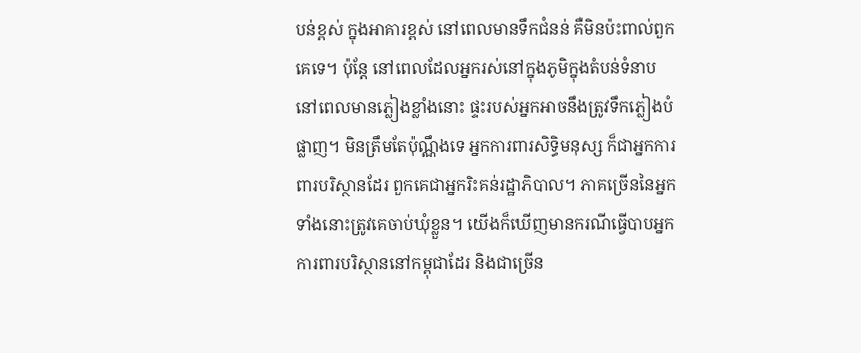បន់ខ្ពស់ ក្នុងអាគារខ្ពស់ នៅពេលមានទឹកជំនន់ គឺមិនប៉ះពាល់ពួកគេទេ។ ប៉ុន្តែ នៅពេលដែលអ្នករស់នៅក្នុងភូមិក្នុងតំបន់ទំនាប នៅពេលមានភ្លៀងខ្លាំងនោះ ផ្ទះរបស់អ្នកអាចនឹងត្រូវទឹកភ្លៀងបំផ្លាញ។ មិនត្រឹមតែប៉ុណ្ណឹងទេ អ្នកការពារសិទ្ធិមនុស្ស ក៏ជាអ្នកការពារបរិស្ថានដែរ ពួកគេជាអ្នករិះគន់រដ្ឋាភិបាល។ ភាគច្រើននៃអ្នកទាំងនោះត្រូវគេចាប់ឃុំខ្លួន។ យើងក៏ឃើញមានករណីធ្វើបាបអ្នកការពារបរិស្ថាននៅកម្ពុជាដែរ និងជាច្រើន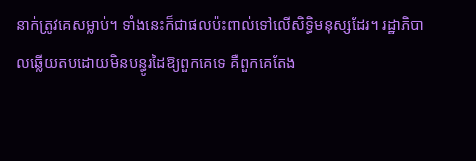នាក់ត្រូវគេសម្លាប់។ ទាំងនេះក៏ជាផលប៉ះពាល់ទៅលើសិទ្ធិមនុស្សដែរ។ រដ្ឋាភិបាលឆ្លើយតបដោយមិនបន្ធូរដៃឱ្យពួកគេទេ គឺពួកគេតែង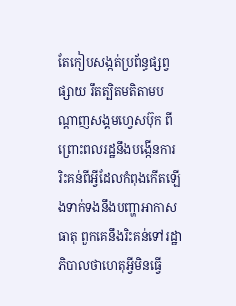តែកៀបសង្កត់ប្រព័ន្ធផ្សព្វផ្សាយ រឹតត្បិតមតិតាមបណ្ដាញសង្គមហ្វេសប៊ុក ពីព្រោះពលរដ្ឋនឹងបង្កើនការរិះគន់ពីអ្វីដែលកំពុងកើតឡើងទាក់ទងនឹងបញ្ហាអាកាសធាតុ ពួកគេនឹងរិះគន់ទៅរដ្ឋាភិបាលថាហេតុអ្វីមិនធ្វើ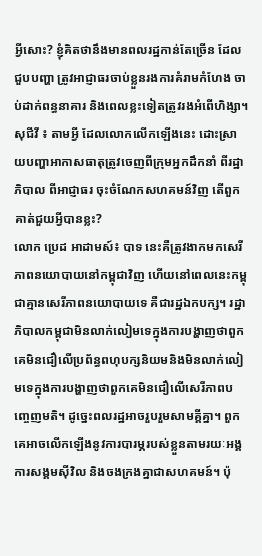អ្វីសោះ? ខ្ញុំគិតថានឹងមានពលរដ្ឋកាន់តែច្រើន ដែលជួបបញ្ហា ត្រូវអាជ្ញាធរចាប់ខ្លួនរងការគំរាមកំហែង ចាប់ដាក់ពន្ធនាគារ និងពេលខ្លះទៀតត្រូវរងអំពើហិង្សា។
សុជីវី ៖ តាមអ្វី ដែលលោកលើកឡើងនេះ ដោះស្រាយបញ្ហាអាកាសធាតុត្រូវចេញពីក្រុមអ្នកដឹកនាំ ពីរដ្ឋាភិបាល ពីអាជ្ញាធរ ចុះចំណែកសហគមន៍វិញ តើពួកគាត់ជួយអ្វីបានខ្លះ?
លោក ប្រេដ អាដាមស៍៖ បាទ នេះគឺត្រូវងាកមកសេរីភាពនយោបាយនៅកម្ពុជាវិញ ហើយនៅពេលនេះកម្ពុជាគ្មានសេរីភាពនយោបាយទេ គឺជារដ្ឋឯកបក្ស។ រដ្ឋាភិបាលកម្ពុជាមិនលាក់លៀមទេក្នុងការបង្ហាញថាពួកគេមិនជឿលើប្រព័ន្ធពហុបក្សនិយមនិងមិនលាក់លៀមទេក្នុងការបង្ហាញថាពួកគេមិនជឿលើសេរីភាពបញ្ចេញមតិ។ ដូច្នេះពលរដ្ឋអាចរួបរួមសាមគ្គីគ្នា។ ពួកគេអាចលើកឡើងនូវការបារម្ភរបស់ខ្លួនតាមរយៈអង្គការសង្គមស៊ីវិល និងចងក្រងគ្នាជាសហគមន៍។ ប៉ុ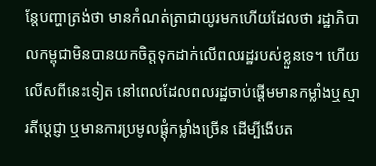ន្តែបញ្ហាត្រង់ថា មានកំណត់ត្រាជាយូរមកហើយដែលថា រដ្ឋាភិបាលកម្ពុជាមិនបានយកចិត្តទុកដាក់លើពលរដ្ឋរបស់ខ្លួនទេ។ ហើយលើសពីនេះទៀត នៅពេលដែលពលរដ្ឋចាប់ផ្ដើមមានកម្លាំងឬស្មារតីប្ដេជ្ញា ឬមានការប្រមូលផ្ដុំកម្លាំងច្រើន ដើម្បីងើបត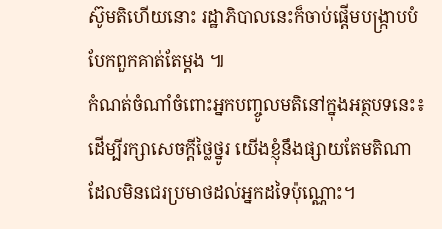ស៊ូមតិហើយនោះ រដ្ឋាភិបាលនេះក៏ចាប់ផ្ដើមបង្ក្រាបបំបែកពួកគាត់តែម្ដង ៕
កំណត់ចំណាំចំពោះអ្នកបញ្ចូលមតិនៅក្នុងអត្ថបទនេះ៖ ដើម្បីរក្សាសេចក្ដីថ្លៃថ្នូរ យើងខ្ញុំនឹងផ្សាយតែមតិណា ដែលមិនជេរប្រមាថដល់អ្នកដទៃប៉ុណ្ណោះ។